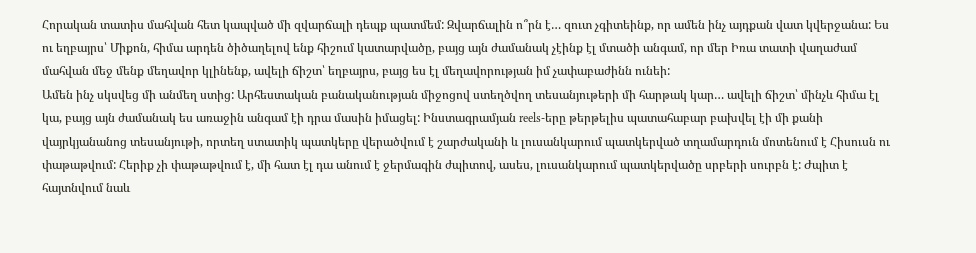Հորական տատիս մահվան հետ կապված մի զվարճալի դեպք պատմեմ: Զվարճալին ո՞րն է… զուտ չգիտեինք, որ ամեն ինչ այդքան վատ կվերջանա: Ես ու եղբայրս՝ Միքոն, հիմա արդեն ծիծաղելով ենք հիշում կատարվածը, բայց այն ժամանակ չէինք էլ մտածի անգամ, որ մեր Իռա տատի վաղաժամ մահվան մեջ մենք մեղավոր կլինենք, ավելի ճիշտ՝ եղբայրս, բայց ես էլ մեղավորության իմ չափաբաժինն ունեի:
Ամեն ինչ սկսվեց մի անմեղ ստից: Արհեստական բանականության միջոցով ստեղծվող տեսանյութերի մի հարթակ կար… ավելի ճիշտ՝ մինչև հիմա էլ կա, բայց այն ժամանակ ես առաջին անգամ էի դրա մասին իմացել: Ինստագրամյան reels-երը թերթելիս պատահաբար բախվել էի մի քանի վայրկյանանոց տեսանյութի, որտեղ ստատիկ պատկերը վերածվում է շարժականի և լուսանկարում պատկերված տղամարդուն մոտենում է Հիսուսն ու փաթաթվում: Հերիք չի փաթաթվում է, մի հատ էլ դա անում է ջերմագին ժպիտով, ասես, լուսանկարում պատկերվածը սրբերի սուրբն է: Ժպիտ է հայտնվում նաև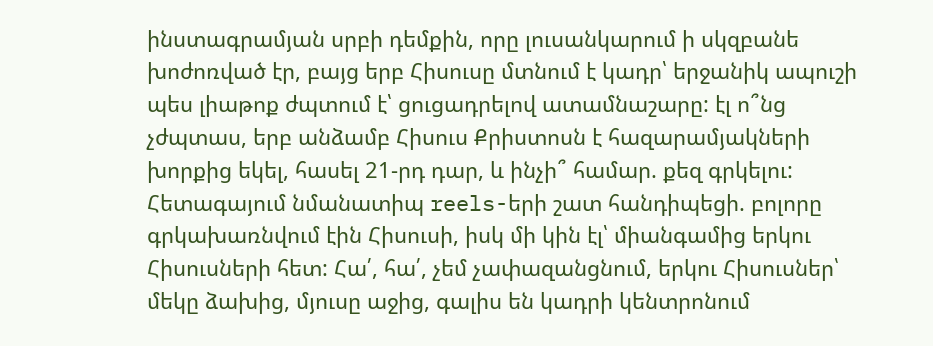ինստագրամյան սրբի դեմքին, որը լուսանկարում ի սկզբանե խոժոռված էր, բայց երբ Հիսուսը մտնում է կադր՝ երջանիկ ապուշի պես լիաթոք ժպտում է՝ ցուցադրելով ատամնաշարը: էլ ո՞նց չժպտաս, երբ անձամբ Հիսուս Քրիստոսն է հազարամյակների խորքից եկել, հասել 21-րդ դար, և ինչի՞ համար. քեզ գրկելու:
Հետագայում նմանատիպ reels-երի շատ հանդիպեցի. բոլորը գրկախառնվում էին Հիսուսի, իսկ մի կին էլ՝ միանգամից երկու Հիսուսների հետ: Հա՛, հա՛, չեմ չափազանցնում, երկու Հիսուսներ՝ մեկը ձախից, մյուսը աջից, գալիս են կադրի կենտրոնում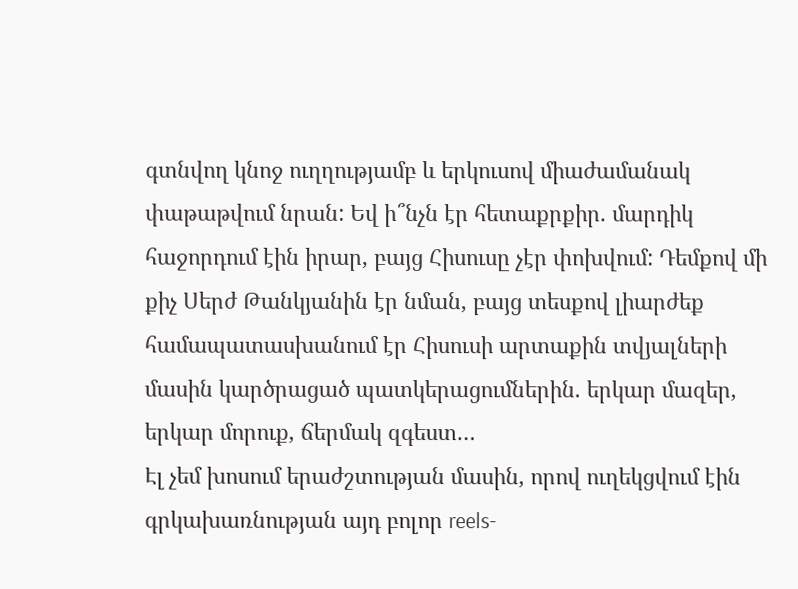գտնվող կնոջ ուղղությամբ և երկուսով միաժամանակ փաթաթվում նրան: Եվ ի՞նչն էր հետաքրքիր. մարդիկ հաջորդում էին իրար, բայց Հիսուսը չէր փոխվում: Դեմքով մի քիչ Սերժ Թանկյանին էր նման, բայց տեսքով լիարժեք համապատասխանում էր Հիսուսի արտաքին տվյալների մասին կարծրացած պատկերացումներին. երկար մազեր, երկար մորուք, ճերմակ զգեստ…
Էլ չեմ խոսում երաժշտության մասին, որով ուղեկցվում էին գրկախառնության այդ բոլոր reels-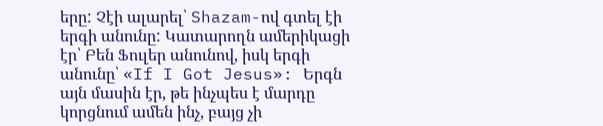երը: Չէի ալարել՝ Shazam-ով գտել էի երգի անունը: Կատարողն ամերիկացի էր՝ Բեն Ֆուլեր անունով, իսկ երգի անունը՝ «If I Got Jesus»: Երգն այն մասին էր, թե ինչպես է մարդը կորցնում ամեն ինչ, բայց չի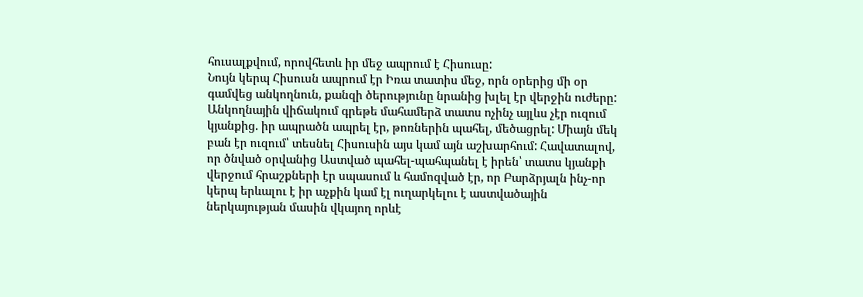հուսալքվում, որովհետև իր մեջ ապրում է Հիսուսը:
Նույն կերպ Հիսուսն ապրում էր Իռա տատիս մեջ, որն օրերից մի օր գամվեց անկողնուն, քանզի ծերությունը նրանից խլել էր վերջին ուժերը: Անկողնային վիճակում գրեթե մահամերձ տատս ոչինչ այլևս չէր ուզում կյանքից. իր ապրածն ապրել էր, թոռներին պահել, մեծացրել: Միայն մեկ բան էր ուզում՝ տեսնել Հիսուսին այս կամ այն աշխարհում: Հավատալով, որ ծնված օրվանից Աստված պահել-պահպանել է իրեն՝ տատս կյանքի վերջում հրաշքների էր սպասում և համոզված էր, որ Բարձրյալն ինչ-որ կերպ երևալու է իր աչքին կամ էլ ուղարկելու է աստվածային ներկայության մասին վկայող որևէ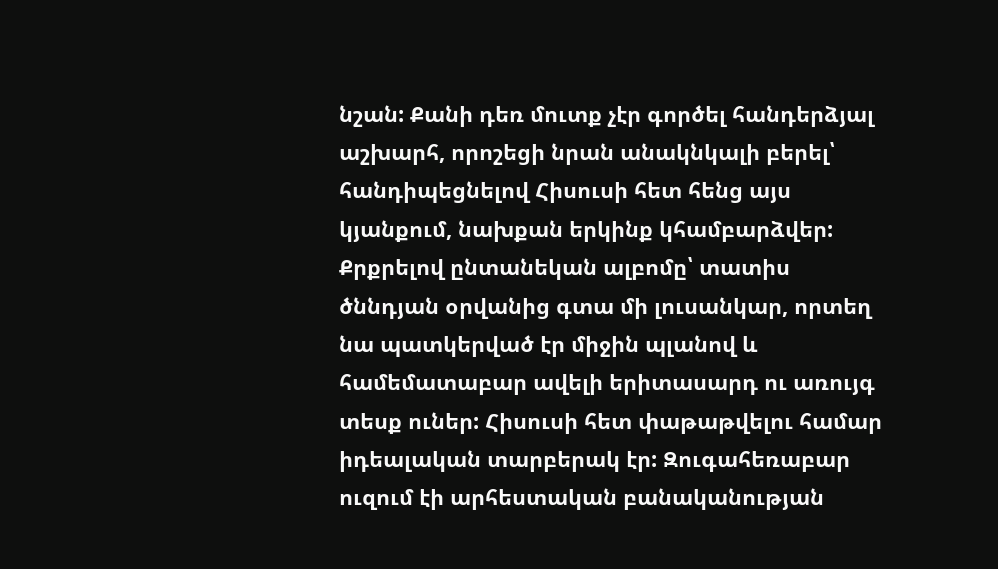նշան: Քանի դեռ մուտք չէր գործել հանդերձյալ աշխարհ, որոշեցի նրան անակնկալի բերել՝ հանդիպեցնելով Հիսուսի հետ հենց այս կյանքում, նախքան երկինք կհամբարձվեր:
Քրքրելով ընտանեկան ալբոմը՝ տատիս ծննդյան օրվանից գտա մի լուսանկար, որտեղ նա պատկերված էր միջին պլանով և համեմատաբար ավելի երիտասարդ ու առույգ տեսք ուներ: Հիսուսի հետ փաթաթվելու համար իդեալական տարբերակ էր: Զուգահեռաբար ուզում էի արհեստական բանականության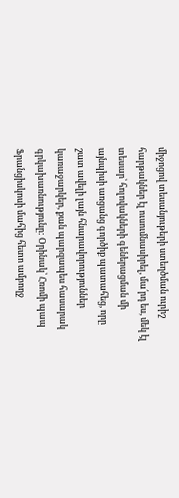միջոցով տեսանյութերի ստեղծման ուրիշ հարթակներ էլ ուսումնասիրել, մա՛րդ ես, մեկ էլ տեսար՝ հոլովակների գեներացման մի այնպիսի առցանց գործիք պատահեց, որը շատ ավելի լայն հնարավորություններ կառաջարկեր, քան պարզապես հասարակ գրկախառնությունը: Օրինակ՝ Հռոմի պապ Ֆրանցիսկոսի մահից հետո ամբողջ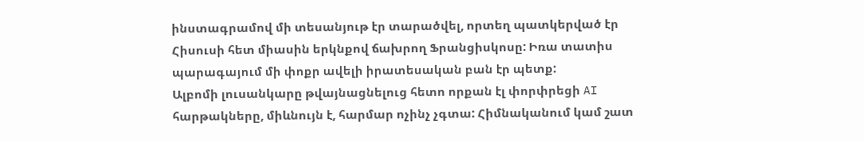ինստագրամով մի տեսանյութ էր տարածվել, որտեղ պատկերված էր Հիսուսի հետ միասին երկնքով ճախրող Ֆրանցիսկոսը: Իռա տատիս պարագայում մի փոքր ավելի իրատեսական բան էր պետք:
Ալբոմի լուսանկարը թվայնացնելուց հետո որքան էլ փորփրեցի AI հարթակները, միևնույն է, հարմար ոչինչ չգտա: Հիմնականում կամ շատ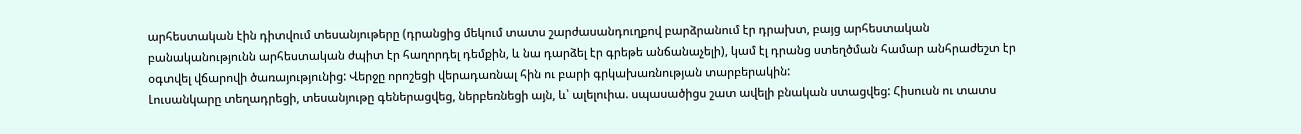արհեստական էին դիտվում տեսանյութերը (դրանցից մեկում տատս շարժասանդուղքով բարձրանում էր դրախտ, բայց արհեստական բանականությունն արհեստական ժպիտ էր հաղորդել դեմքին, և նա դարձել էր գրեթե անճանաչելի), կամ էլ դրանց ստեղծման համար անհրաժեշտ էր օգտվել վճարովի ծառայությունից: Վերջը որոշեցի վերադառնալ հին ու բարի գրկախառնության տարբերակին:
Լուսանկարը տեղադրեցի, տեսանյութը գեներացվեց, ներբեռնեցի այն, և՝ ալելուիա. սպասածիցս շատ ավելի բնական ստացվեց: Հիսուսն ու տատս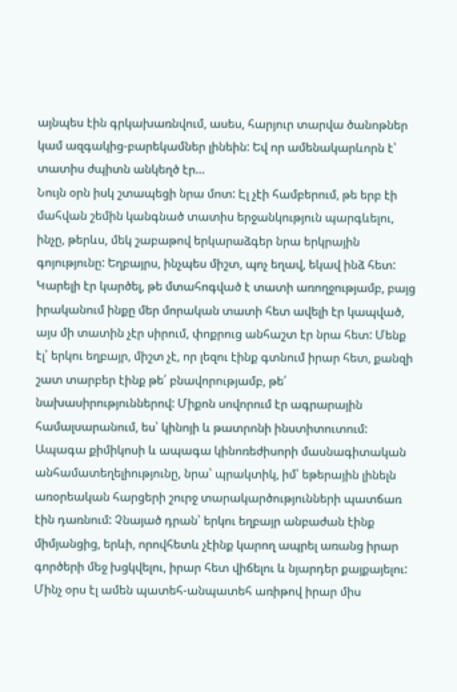այնպես էին գրկախառնվում, ասես, հարյուր տարվա ծանոթներ կամ ազգակից-բարեկամներ լինեին: Եվ որ ամենակարևորն է՝ տատիս ժպիտն անկեղծ էր…
Նույն օրն իսկ շտապեցի նրա մոտ: Էլ չէի համբերում, թե երբ էի մահվան շեմին կանգնած տատիս երջանկություն պարգևելու, ինչը, թերևս, մեկ շաբաթով երկարաձգեր նրա երկրային գոյությունը: Եղբայրս, ինչպես միշտ, պոչ եղավ, եկավ ինձ հետ: Կարելի էր կարծել, թե մտահոգված է տատի առողջությամբ, բայց իրականում ինքը մեր մորական տատի հետ ավելի էր կապված, այս մի տատին չէր սիրում, փոքրուց անհաշտ էր նրա հետ: Մենք էլ՝ երկու եղբայր, միշտ չէ, որ լեզու էինք գտնում իրար հետ, քանզի շատ տարբեր էինք թե՛ բնավորությամբ, թե՛ նախասիրություններով: Միքոն սովորում էր ագրարային համալսարանում, ես՝ կինոյի և թատրոնի ինստիտուտում: Ապագա քիմիկոսի և ապագա կինոռեժիսորի մասնագիտական անհամատեղելիությունը, նրա՝ պրակտիկ, իմ՝ եթերային լինելն առօրեական հարցերի շուրջ տարակարծությունների պատճառ էին դառնում: Չնայած դրան՝ երկու եղբայր անբաժան էինք միմյանցից, երևի, որովհետև չէինք կարող ապրել առանց իրար գործերի մեջ խցկվելու, իրար հետ վիճելու և նյարդեր քայքայելու: Մինչ օրս էլ ամեն պատեհ-անպատեհ առիթով իրար միս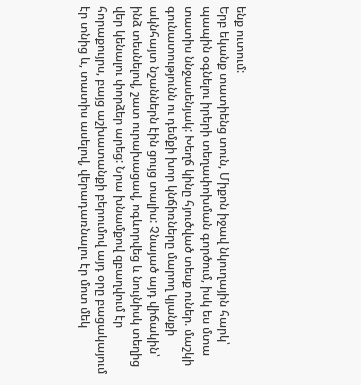ենք ուտում:
Երբ եկանք տատիենց տուն, Միքոն իջավ նկուղային հարկ՝ պապին օգնելու իրերի տեղափոխման գործում, իսկ ես մտա տատիս ննջասենյակ: Խեղճ կինը հյուծված տեսք ուներ. մաշկի գունատությունն ու դեմքի խոր կնճիռները մարող կյանքի ակնհայտ նշաններն էին ցույց տալիս: Չնայած այդ վիճակին՝ ինձ տեսնելով, շատ ուրախացավ, ոգևորվեց և նույնիսկ տեղից վեր կենալու փորձեր արեց: Նրա խնամքով զբաղվում էր հորաքույրս, բայց աշխատանքի բերումով այդ օրը բացակայում էր տնից և, տատիս ասելով, վերադառնալու էր մոտ մեկ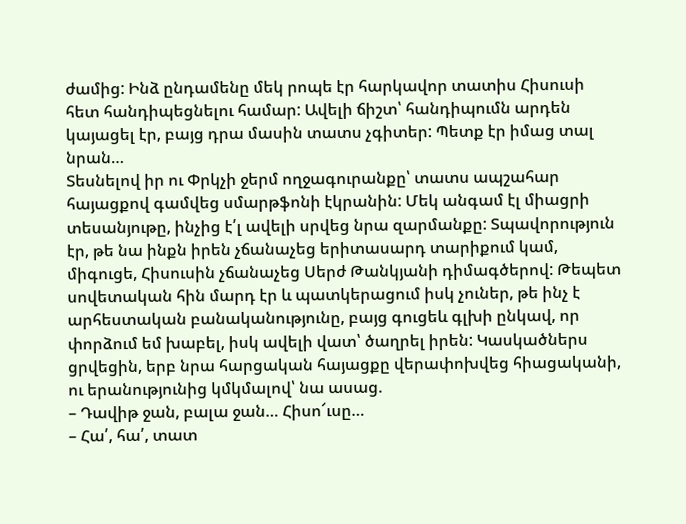ժամից: Ինձ ընդամենը մեկ րոպե էր հարկավոր տատիս Հիսուսի հետ հանդիպեցնելու համար: Ավելի ճիշտ՝ հանդիպումն արդեն կայացել էր, բայց դրա մասին տատս չգիտեր: Պետք էր իմաց տալ նրան…
Տեսնելով իր ու Փրկչի ջերմ ողջագուրանքը՝ տատս ապշահար հայացքով գամվեց սմարթֆոնի էկրանին: Մեկ անգամ էլ միացրի տեսանյութը, ինչից է՛լ ավելի սրվեց նրա զարմանքը: Տպավորություն էր, թե նա ինքն իրեն չճանաչեց երիտասարդ տարիքում կամ, միգուցե, Հիսուսին չճանաչեց Սերժ Թանկյանի դիմագծերով: Թեպետ սովետական հին մարդ էր և պատկերացում իսկ չուներ, թե ինչ է արհեստական բանականությունը, բայց գուցեև գլխի ընկավ, որ փորձում եմ խաբել, իսկ ավելի վատ՝ ծաղրել իրեն: Կասկածներս ցրվեցին, երբ նրա հարցական հայացքը վերափոխվեց հիացականի, ու երանությունից կմկմալով՝ նա ասաց.
– Դավիթ ջան, բալա ջան… Հիսո՜ւսը…
– Հա՛, հա՛, տատ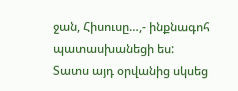ջան, Հիսուսը…,- ինքնագոհ պատասխանեցի ես:
Տատս այդ օրվանից սկսեց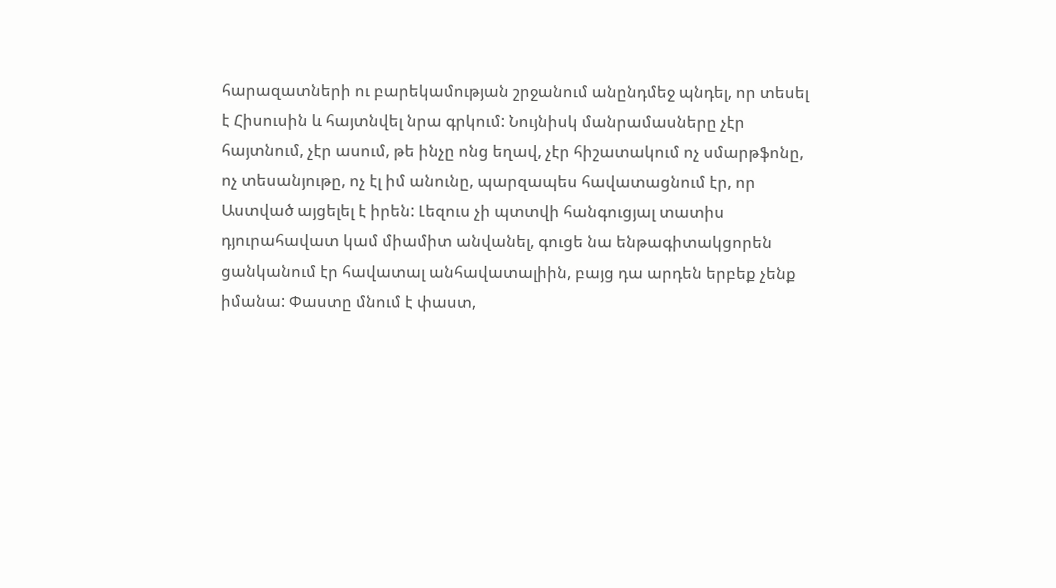հարազատների ու բարեկամության շրջանում անընդմեջ պնդել, որ տեսել է Հիսուսին և հայտնվել նրա գրկում: Նույնիսկ մանրամասները չէր հայտնում, չէր ասում, թե ինչը ոնց եղավ, չէր հիշատակում ոչ սմարթֆոնը, ոչ տեսանյութը, ոչ էլ իմ անունը, պարզապես հավատացնում էր, որ Աստված այցելել է իրեն: Լեզուս չի պտտվի հանգուցյալ տատիս դյուրահավատ կամ միամիտ անվանել, գուցե նա ենթագիտակցորեն ցանկանում էր հավատալ անհավատալիին, բայց դա արդեն երբեք չենք իմանա: Փաստը մնում է փաստ,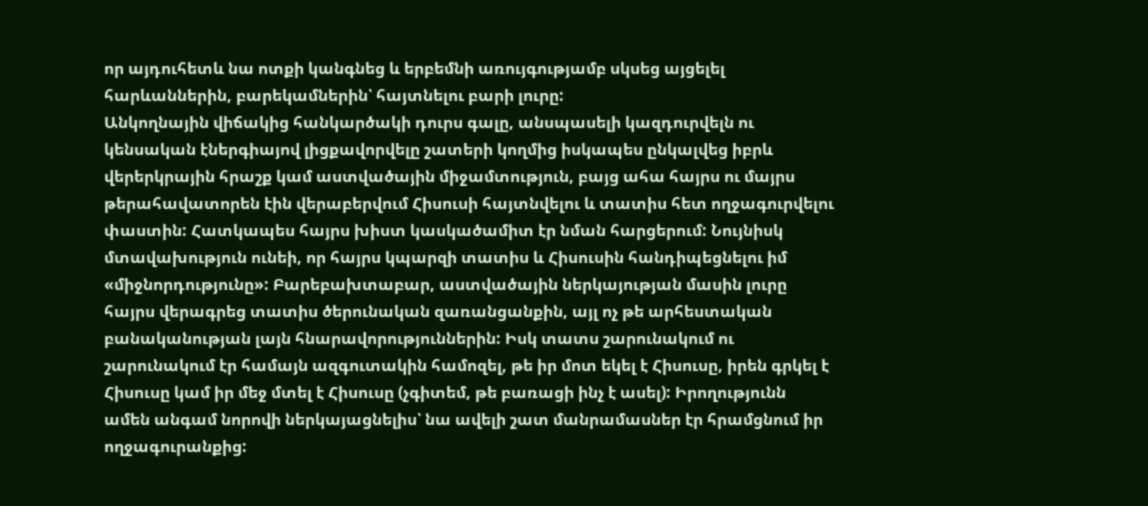որ այդուհետև նա ոտքի կանգնեց և երբեմնի առույգությամբ սկսեց այցելել հարևաններին, բարեկամներին՝ հայտնելու բարի լուրը:
Անկողնային վիճակից հանկարծակի դուրս գալը, անսպասելի կազդուրվելն ու կենսական էներգիայով լիցքավորվելը շատերի կողմից իսկապես ընկալվեց իբրև վերերկրային հրաշք կամ աստվածային միջամտություն, բայց ահա հայրս ու մայրս թերահավատորեն էին վերաբերվում Հիսուսի հայտնվելու և տատիս հետ ողջագուրվելու փաստին: Հատկապես հայրս խիստ կասկածամիտ էր նման հարցերում: Նույնիսկ մտավախություն ունեի, որ հայրս կպարզի տատիս և Հիսուսին հանդիպեցնելու իմ «միջնորդությունը»: Բարեբախտաբար, աստվածային ներկայության մասին լուրը հայրս վերագրեց տատիս ծերունական զառանցանքին, այլ ոչ թե արհեստական բանականության լայն հնարավորություններին: Իսկ տատս շարունակում ու շարունակում էր համայն ազգուտակին համոզել, թե իր մոտ եկել է Հիսուսը, իրեն գրկել է Հիսուսը կամ իր մեջ մտել է Հիսուսը (չգիտեմ, թե բառացի ինչ է ասել): Իրողությունն ամեն անգամ նորովի ներկայացնելիս՝ նա ավելի շատ մանրամասներ էր հրամցնում իր ողջագուրանքից: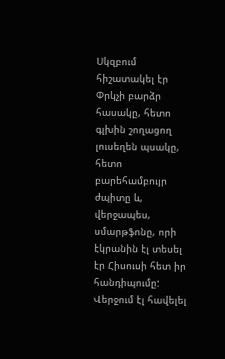Սկզբում հիշատակել էր Փրկչի բարձր հասակը, հետո գլխին շողացող լուսեղեն պսակը, հետո բարեհամբույր ժպիտը և, վերջապես, սմարթֆոնը, որի էկրանին էլ տեսել էր Հիսուսի հետ իր հանդիպումը: Վերջում էլ հավելել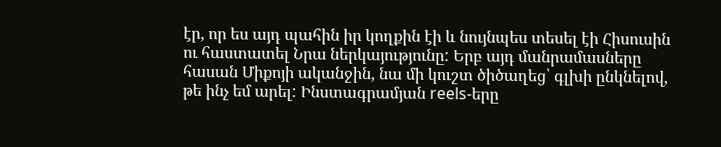էր, որ ես այդ պահին իր կողքին էի և նույնպես տեսել էի Հիսուսին ու հաստատել Նրա ներկայությունը: Երբ այդ մանրամասները հասան Միքոյի ականջին, նա մի կուշտ ծիծաղեց՝ գլխի ընկնելով, թե ինչ եմ արել: Ինստագրամյան reels-երը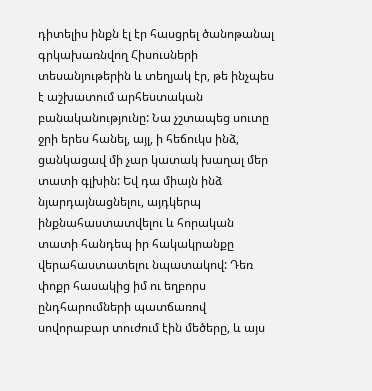դիտելիս ինքն էլ էր հասցրել ծանոթանալ գրկախառնվող Հիսուսների տեսանյութերին և տեղյակ էր, թե ինչպես է աշխատում արհեստական բանականությունը: Նա չշտապեց սուտը ջրի երես հանել, այլ, ի հեճուկս ինձ, ցանկացավ մի չար կատակ խաղալ մեր տատի գլխին: Եվ դա միայն ինձ նյարդայնացնելու, այդկերպ ինքնահաստատվելու և հորական տատի հանդեպ իր հակակրանքը վերահաստատելու նպատակով: Դեռ փոքր հասակից իմ ու եղբորս ընդհարումների պատճառով սովորաբար տուժում էին մեծերը, և այս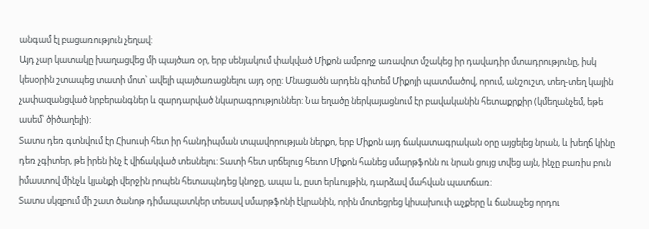անգամ էլ բացառություն չեղավ:
Այդ չար կատակը խաղացվեց մի պայծառ օր, երբ սենյակում փակված Միքոն ամբողջ առավոտ մշակեց իր դավադիր մտադրությունը, իսկ կեսօրին շտապեց տատի մոտ՝ ավելի պայծառացնելու այդ օրը: Մնացածն արդեն գիտեմ Միքոյի պատմածով, որում, անշուշտ, տեղ-տեղ կային չափազանցված նրբերանգներ և զարդարված նկարագրություններ: Նա եղածը ներկայացնում էր բավականին հետաքրքիր (կմեղանչեմ, եթե ասեմ՝ ծիծաղելի):
Տատս դեռ գտնվում էր Հիսուսի հետ իր հանդիպման տպավորության ներքո, երբ Միքոն այդ ճակատագրական օրը այցելեց նրան, և խեղճ կինը դեռ չգիտեր, թե իրեն ինչ է վիճակված տեսնելու: Տատի հետ սրճելուց հետո Միքոն հանեց սմարթֆոնն ու նրան ցույց տվեց այն, ինչը բառիս բուն իմաստով մինչև կյանքի վերջին րոպեն հետապնդեց կնոջը, ապա և, ըստ երևույթին, դարձավ մահվան պատճառ:
Տատս սկզբում մի շատ ծանոթ դիմապատկեր տեսավ սմարթֆոնի էկրանին, որին մոտեցրեց կիսախուփ աչքերը և ճանաչեց որդու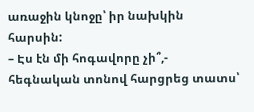առաջին կնոջը՝ իր նախկին հարսին:
– Էս էն մի հոգավորը չի՞,- հեգնական տոնով հարցրեց տատս՝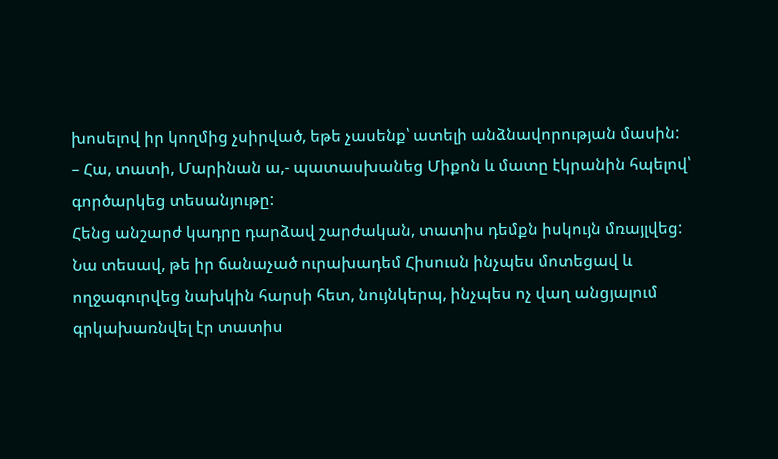խոսելով իր կողմից չսիրված, եթե չասենք՝ ատելի անձնավորության մասին:
– Հա, տատի, Մարինան ա,- պատասխանեց Միքոն և մատը էկրանին հպելով՝ գործարկեց տեսանյութը:
Հենց անշարժ կադրը դարձավ շարժական, տատիս դեմքն իսկույն մռայլվեց: Նա տեսավ, թե իր ճանաչած ուրախադեմ Հիսուսն ինչպես մոտեցավ և ողջագուրվեց նախկին հարսի հետ, նույնկերպ, ինչպես ոչ վաղ անցյալում գրկախառնվել էր տատիս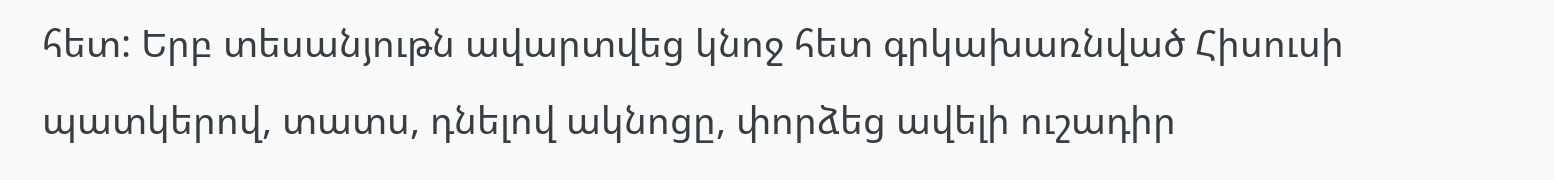հետ: Երբ տեսանյութն ավարտվեց կնոջ հետ գրկախառնված Հիսուսի պատկերով, տատս, դնելով ակնոցը, փորձեց ավելի ուշադիր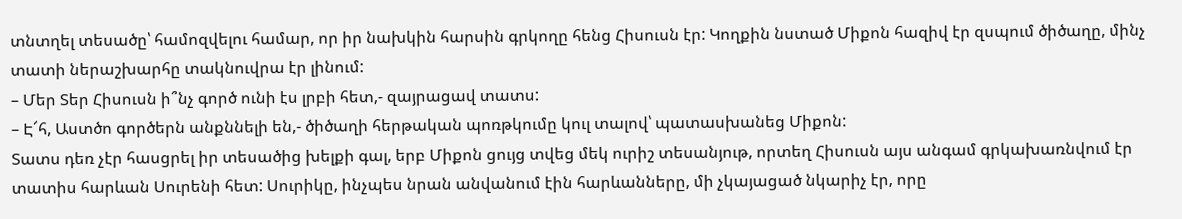տնտղել տեսածը՝ համոզվելու համար, որ իր նախկին հարսին գրկողը հենց Հիսուսն էր: Կողքին նստած Միքոն հազիվ էր զսպում ծիծաղը, մինչ տատի ներաշխարհը տակնուվրա էր լինում:
– Մեր Տեր Հիսուսն ի՞նչ գործ ունի էս լրբի հետ,- զայրացավ տատս:
– Է՜հ, Աստծո գործերն անքննելի են,- ծիծաղի հերթական պոռթկումը կուլ տալով՝ պատասխանեց Միքոն:
Տատս դեռ չէր հասցրել իր տեսածից խելքի գալ, երբ Միքոն ցույց տվեց մեկ ուրիշ տեսանյութ, որտեղ Հիսուսն այս անգամ գրկախառնվում էր տատիս հարևան Սուրենի հետ: Սուրիկը, ինչպես նրան անվանում էին հարևանները, մի չկայացած նկարիչ էր, որը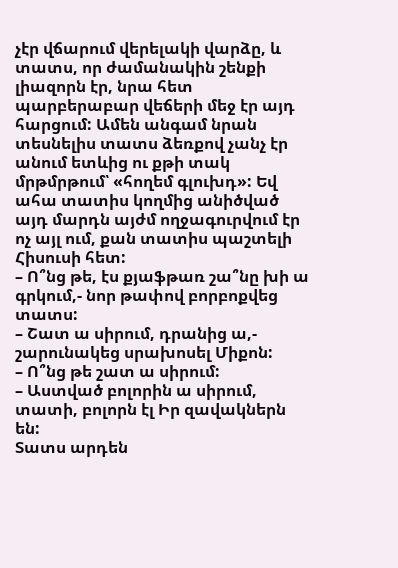չէր վճարում վերելակի վարձը, և տատս, որ ժամանակին շենքի լիազորն էր, նրա հետ պարբերաբար վեճերի մեջ էր այդ հարցում: Ամեն անգամ նրան տեսնելիս տատս ձեռքով չանչ էր անում ետևից ու քթի տակ մրթմրթում՝ «հողեմ գլուխդ»: Եվ ահա տատիս կողմից անիծված այդ մարդն այժմ ողջագուրվում էր ոչ այլ ում, քան տատիս պաշտելի Հիսուսի հետ:
– Ո՞նց թե, էս քյաֆթառ շա՞նը խի ա գրկում,- նոր թափով բորբոքվեց տատս:
– Շատ ա սիրում, դրանից ա,- շարունակեց սրախոսել Միքոն:
– Ո՞նց թե շատ ա սիրում:
– Աստված բոլորին ա սիրում, տատի, բոլորն էլ Իր զավակներն են:
Տատս արդեն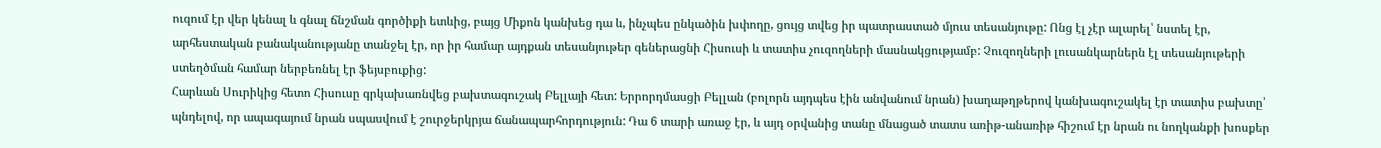ուզում էր վեր կենալ և գնալ ճնշման գործիքի ետևից, բայց Միքոն կանխեց դա և, ինչպես ընկածին խփողը, ցույց տվեց իր պատրաստած մյուս տեսանյութը: Ոնց էլ չէր ալարել՝ նստել էր, արհեստական բանականությանը տանջել էր, որ իր համար այդքան տեսանյութեր գեներացնի Հիսուսի և տատիս չուզողների մասնակցությամբ: Չուզողների լուսանկարներն էլ տեսանյութերի ստեղծման համար ներբեռնել էր ֆեյսբուքից:
Հարևան Սուրիկից հետո Հիսուսը գրկախառնվեց բախտագուշակ Բելլայի հետ: Երրորդմասցի Բելլան (բոլորն այդպես էին անվանում նրան) խաղաթղթերով կանխագուշակել էր տատիս բախտը՝ պնդելով, որ ապագայում նրան սպասվում է շուրջերկրյա ճանապարհորդություն: Դա 6 տարի առաջ էր, և այդ օրվանից տանը մնացած տատս առիթ-անառիթ հիշում էր նրան ու նողկանքի խոսքեր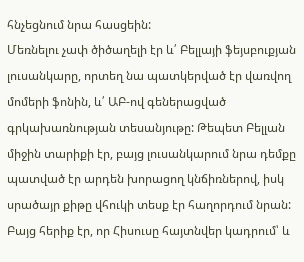հնչեցնում նրա հասցեին:
Մեռնելու չափ ծիծաղելի էր և՛ Բելլայի ֆեյսբուքյան լուսանկարը, որտեղ նա պատկերված էր վառվող մոմերի ֆոնին, և՛ ԱԲ-ով գեներացված գրկախառնության տեսանյութը: Թեպետ Բելլան միջին տարիքի էր, բայց լուսանկարում նրա դեմքը պատված էր արդեն խորացող կնճիռներով, իսկ սրածայր քիթը վհուկի տեսք էր հաղորդում նրան: Բայց հերիք էր, որ Հիսուսը հայտնվեր կադրում՝ և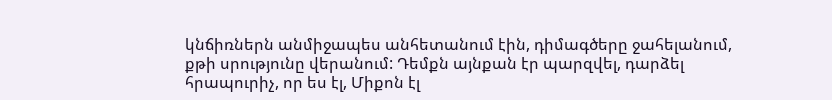կնճիռներն անմիջապես անհետանում էին, դիմագծերը ջահելանում, քթի սրությունը վերանում: Դեմքն այնքան էր պարզվել, դարձել հրապուրիչ, որ ես էլ, Միքոն էլ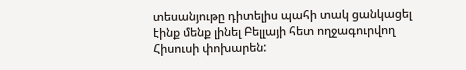տեսանյութը դիտելիս պահի տակ ցանկացել էինք մենք լինել Բելլայի հետ ողջագուրվող Հիսուսի փոխարեն: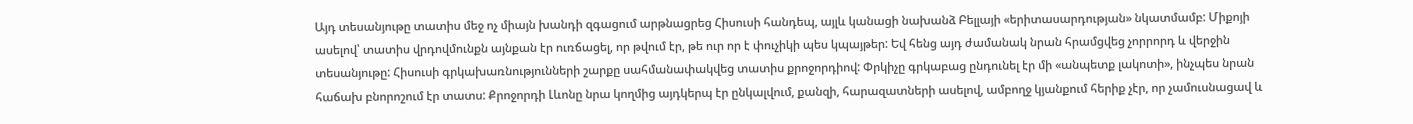Այդ տեսանյութը տատիս մեջ ոչ միայն խանդի զգացում արթնացրեց Հիսուսի հանդեպ, այլև կանացի նախանձ Բելլայի «երիտասարդության» նկատմամբ: Միքոյի ասելով՝ տատիս վրդովմունքն այնքան էր ուռճացել, որ թվում էր, թե ուր որ է փուչիկի պես կպայթեր: Եվ հենց այդ ժամանակ նրան հրամցվեց չորրորդ և վերջին տեսանյութը: Հիսուսի գրկախառնությունների շարքը սահմանափակվեց տատիս քրոջորդիով: Փրկիչը գրկաբաց ընդունել էր մի «անպետք լակոտի», ինչպես նրան հաճախ բնորոշում էր տատս: Քրոջորդի Լևոնը նրա կողմից այդկերպ էր ընկալվում, քանզի, հարազատների ասելով, ամբողջ կյանքում հերիք չէր, որ չամուսնացավ և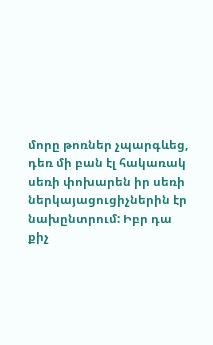մորը թոռներ չպարգևեց, դեռ մի բան էլ հակառակ սեռի փոխարեն իր սեռի ներկայացուցիչներին էր նախընտրում: Իբր դա քիչ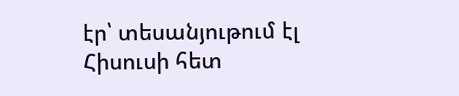էր՝ տեսանյութում էլ Հիսուսի հետ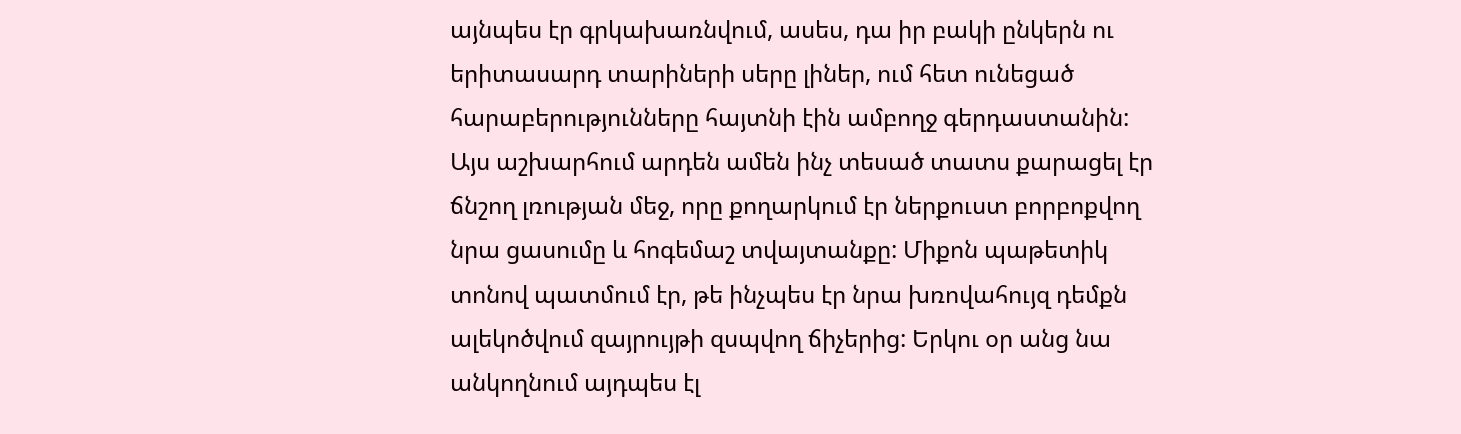այնպես էր գրկախառնվում, ասես, դա իր բակի ընկերն ու երիտասարդ տարիների սերը լիներ, ում հետ ունեցած հարաբերությունները հայտնի էին ամբողջ գերդաստանին:
Այս աշխարհում արդեն ամեն ինչ տեսած տատս քարացել էր ճնշող լռության մեջ, որը քողարկում էր ներքուստ բորբոքվող նրա ցասումը և հոգեմաշ տվայտանքը: Միքոն պաթետիկ տոնով պատմում էր, թե ինչպես էր նրա խռովահույզ դեմքն ալեկոծվում զայրույթի զսպվող ճիչերից: Երկու օր անց նա անկողնում այդպես էլ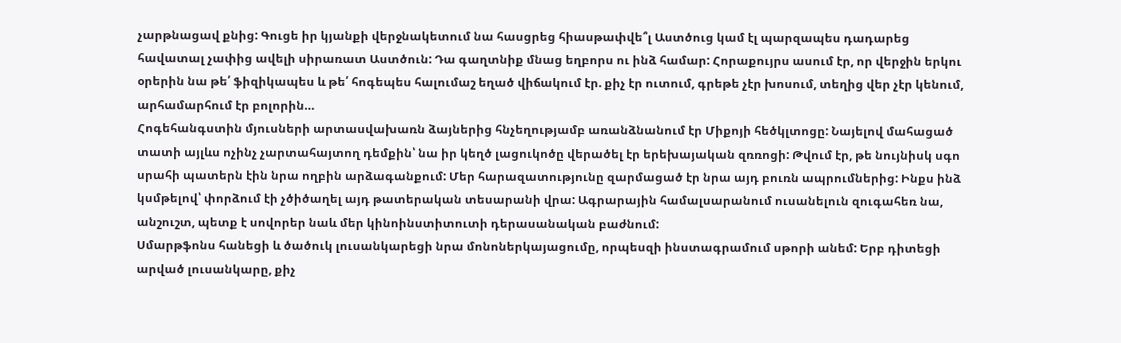չարթնացավ քնից: Գուցե իր կյանքի վերջնակետում նա հասցրեց հիասթափվե՞լ Աստծուց կամ էլ պարզապես դադարեց հավատալ չափից ավելի սիրառատ Աստծուն: Դա գաղտնիք մնաց եղբորս ու ինձ համար: Հորաքույրս ասում էր, որ վերջին երկու օրերին նա թե՛ ֆիզիկապես և թե՛ հոգեպես հալումաշ եղած վիճակում էր. քիչ էր ուտում, գրեթե չէր խոսում, տեղից վեր չէր կենում, արհամարհում էր բոլորին…
Հոգեհանգստին մյուսների արտասվախառն ձայներից հնչեղությամբ առանձնանում էր Միքոյի հեծկլտոցը: Նայելով մահացած տատի այլևս ոչինչ չարտահայտող դեմքին՝ նա իր կեղծ լացուկոծը վերածել էր երեխայական զռռոցի: Թվում էր, թե նույնիսկ սգո սրահի պատերն էին նրա ողբին արձագանքում: Մեր հարազատությունը զարմացած էր նրա այդ բուռն ապրումներից: Ինքս ինձ կսմթելով՝ փորձում էի չծիծաղել այդ թատերական տեսարանի վրա: Ագրարային համալսարանում ուսանելուն զուգահեռ նա, անշուշտ, պետք է սովորեր նաև մեր կինոինստիտուտի դերասանական բաժնում:
Սմարթֆոնս հանեցի և ծածուկ լուսանկարեցի նրա մոնոներկայացումը, որպեսզի ինստագրամում սթորի անեմ: Երբ դիտեցի արված լուսանկարը, քիչ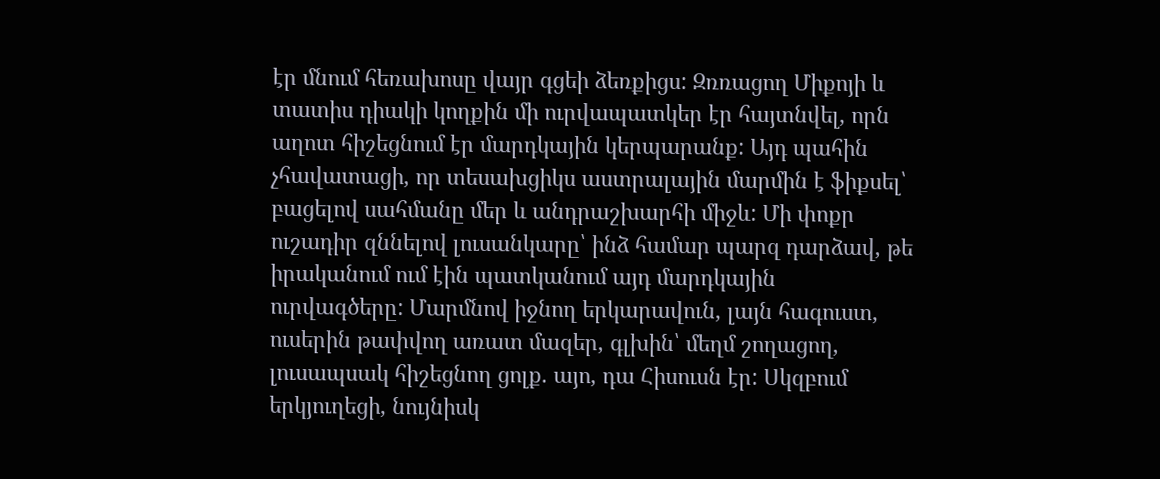էր մնում հեռախոսը վայր գցեի ձեռքիցս: Զռռացող Միքոյի և տատիս դիակի կողքին մի ուրվապատկեր էր հայտնվել, որն աղոտ հիշեցնում էր մարդկային կերպարանք: Այդ պահին չհավատացի, որ տեսախցիկս աստրալային մարմին է ֆիքսել՝ բացելով սահմանը մեր և անդրաշխարհի միջև: Մի փոքր ուշադիր զննելով լուսանկարը՝ ինձ համար պարզ դարձավ, թե իրականում ում էին պատկանում այդ մարդկային ուրվագծերը: Մարմնով իջնող երկարավուն, լայն հագուստ, ուսերին թափվող առատ մազեր, գլխին՝ մեղմ շողացող, լուսապսակ հիշեցնող ցոլք. այո, դա Հիսուսն էր: Սկզբում երկյուղեցի, նույնիսկ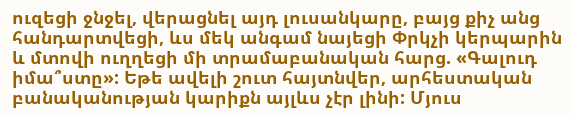ուզեցի ջնջել, վերացնել այդ լուսանկարը, բայց քիչ անց հանդարտվեցի, ևս մեկ անգամ նայեցի Փրկչի կերպարին և մտովի ուղղեցի մի տրամաբանական հարց. «Գալուդ իմա՞ստը»: Եթե ավելի շուտ հայտնվեր, արհեստական բանականության կարիքն այլևս չէր լինի: Մյուս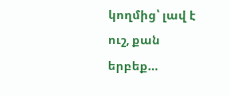կողմից՝ լավ է ուշ, քան երբեք…